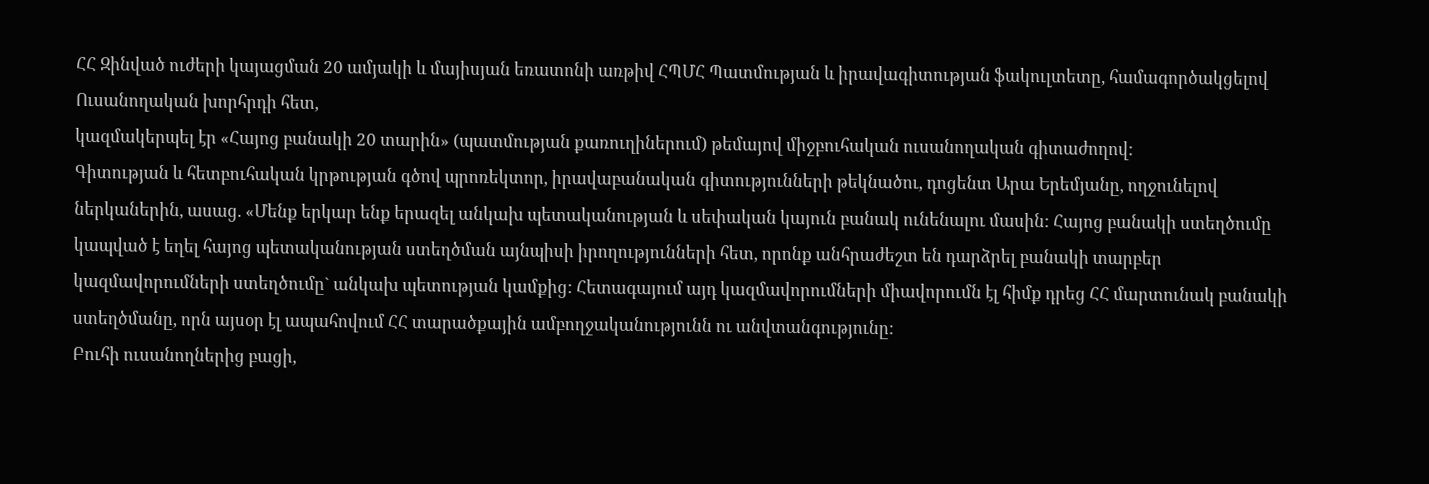ՀՀ Զինված ուժերի կայացման 20 ամյակի և մայիսյան եռատոնի առթիվ ՀՊՄՀ Պատմության և իրավագիտության ֆակուլտետը, համագործակցելով Ուսանողական խորհրդի հետ,
կազմակերպել էր «Հայոց բանակի 20 տարին» (պատմության քառուղիներում) թեմայով միջբուհական ուսանողական գիտաժողով:
Գիտության և հետբուհական կրթության գծով պրոռեկտոր, իրավաբանական գիտությունների թեկնածու, դոցենտ Արա Երեմյանը, ողջունելով ներկաներին, ասաց. «Մենք երկար ենք երազել անկախ պետականության և սեփական կայուն բանակ ունենալու մասին: Հայոց բանակի ստեղծումը կապված է եղել հայոց պետականության ստեղծման այնպիսի իրողությունների հետ, որոնք անհրաժեշտ են դարձրել բանակի տարբեր կազմավորումների ստեղծումը` անկախ պետության կամքից: Հետագայում այդ կազմավորումների միավորումն էլ հիմք դրեց ՀՀ մարտունակ բանակի ստեղծմանը, որն այսօր էլ ապահովում ՀՀ տարածքային ամբողջականությունն ու անվտանգությունը:
Բուհի ուսանողներից բացի,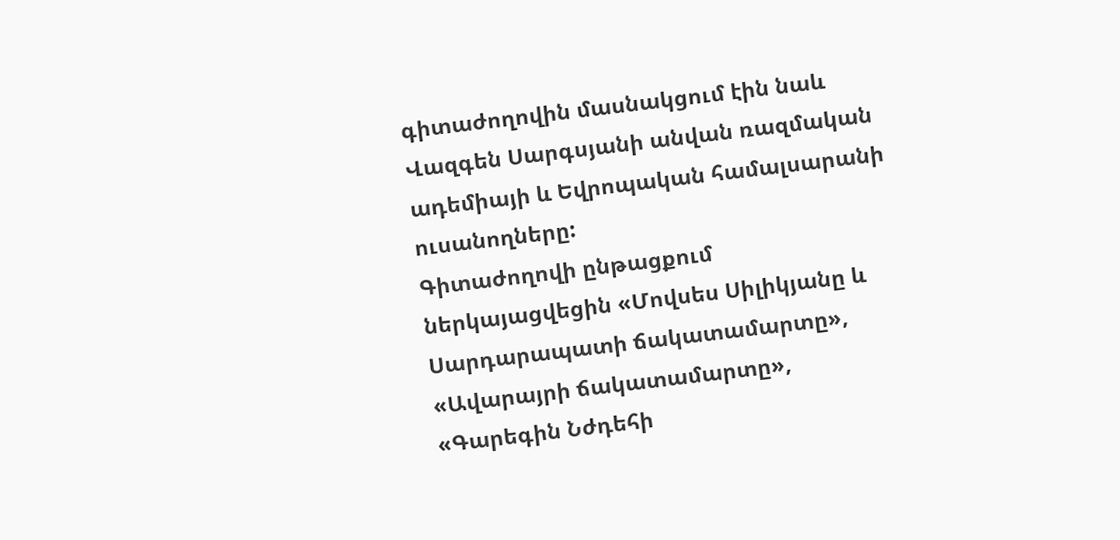գիտաժողովին մասնակցում էին նաև Վազգեն Սարգսյանի անվան ռազմական ադեմիայի և Եվրոպական համալսարանի ուսանողները:
Գիտաժողովի ընթացքում ներկայացվեցին «Մովսես Սիլիկյանը և Սարդարապատի ճակատամարտը», «Ավարայրի ճակատամարտը», «Գարեգին Նժդեհի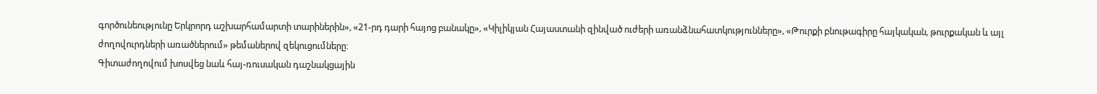գործունեությունը Երկրորդ աշխարհամարտի տարիներին», «21-րդ դարի հայոց բանակը», «Կիլիկյան Հայաստանի զինված ուժերի առանձնահատկությունները», «Թուրքի բնութագիրը հայկական, թուրքական և այլ ժողովուրդների առածներում» թեմաներով զեկուցումները:
Գիտաժողովում խոսվեց նաև հայ-ռուսական դաշնակցային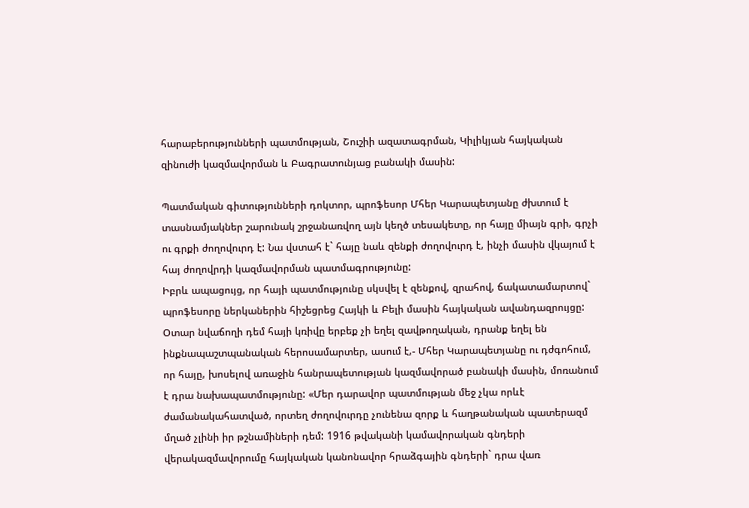հարաբերությունների պատմության, Շուշիի ազատագրման, Կիլիկյան հայկական զինուժի կազմավորման և Բագրատունյաց բանակի մասին:

Պատմական գիտությունների դոկտոր, պրոֆեսոր Մհեր Կարապետյանը ժխտում է տասնամյակներ շարունակ շրջանառվող այն կեղծ տեսակետը, որ հայը միայն գրի, գրչի ու գրքի ժողովուրդ է: Նա վստահ է` հայը նաև զենքի ժողովուրդ է, ինչի մասին վկայում է հայ ժողովրդի կազմավորման պատմագրությունը:
Իբրև ապացույց, որ հայի պատմությունը սկսվել է զենքով, զրահով, ճակատամարտով` պրոֆեսորը ներկաներին հիշեցրեց Հայկի և Բելի մասին հայկական ավանդազրույցը:
Օտար նվաճողի դեմ հայի կռիվը երբեք չի եղել զավթողական, դրանք եղել են ինքնապաշտպանական հերոսամարտեր, ասում է,- Մհեր Կարապետյանը ու դժգոհում, որ հայը, խոսելով առաջին հանրապետության կազմավորած բանակի մասին, մոռանում է դրա նախապատմությունը: «Մեր դարավոր պատմության մեջ չկա որևէ ժամանակահատված, որտեղ ժողովուրդը չունենա զորք և հաղթանական պատերազմ մղած չլինի իր թշնամիների դեմ: 1916 թվականի կամավորական գնդերի վերակազմավորումը հայկական կանոնավոր հրաձգային գնդերի` դրա վառ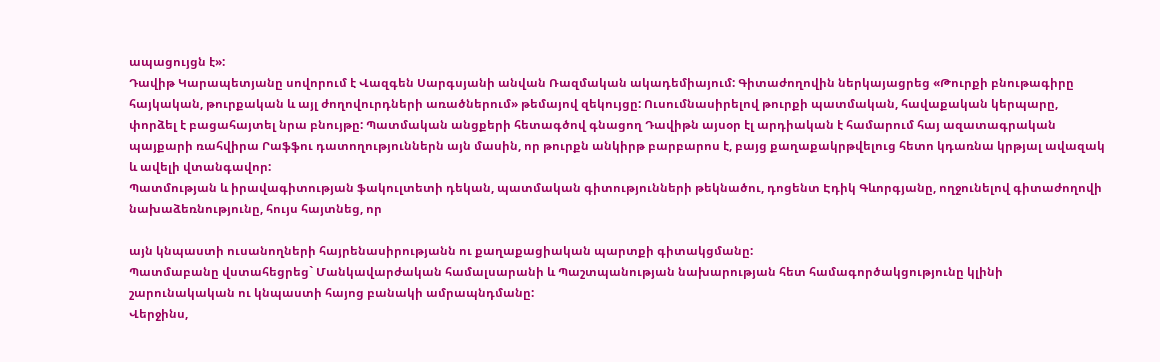ապացույցն է»:
Դավիթ Կարապետյանը սովորում է Վազգեն Սարգսյանի անվան Ռազմական ակադեմիայում: Գիտաժողովին ներկայացրեց «Թուրքի բնութագիրը հայկական, թուրքական և այլ ժողովուրդների առածներում» թեմայով զեկույցը: Ուսումնասիրելով թուրքի պատմական, հավաքական կերպարը, փորձել է բացահայտել նրա բնույթը: Պատմական անցքերի հետագծով գնացող Դավիթն այսօր էլ արդիական է համարում հայ ազատագրական պայքարի ռահվիրա Րաֆֆու դատողություններն այն մասին, որ թուրքն անկիրթ բարբարոս է, բայց քաղաքակրթվելուց հետո կդառնա կրթյալ ավազակ և ավելի վտանգավոր:
Պատմության և իրավագիտության ֆակուլտետի դեկան, պատմական գիտությունների թեկնածու, դոցենտ Էդիկ Գևորգյանը, ողջունելով գիտաժողովի նախաձեռնությունը, հույս հայտնեց, որ

այն կնպաստի ուսանողների հայրենասիրությանն ու քաղաքացիական պարտքի գիտակցմանը:
Պատմաբանը վստահեցրեց` Մանկավարժական համալսարանի և Պաշտպանության նախարության հետ համագործակցությունը կլինի շարունակական ու կնպաստի հայոց բանակի ամրապնդմանը:
Վերջինս,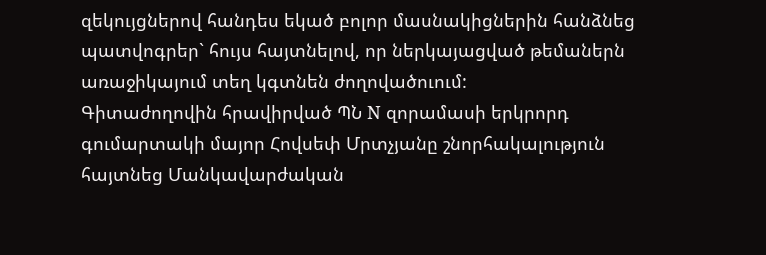զեկույցներով հանդես եկած բոլոր մասնակիցներին հանձնեց պատվոգրեր` հույս հայտնելով, որ ներկայացված թեմաներն առաջիկայում տեղ կգտնեն ժողովածուում:
Գիտաժողովին հրավիրված ՊՆ N զորամասի երկրորդ գումարտակի մայոր Հովսեփ Մրտչյանը շնորհակալություն հայտնեց Մանկավարժական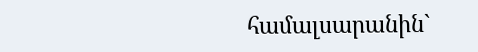համալսարանին`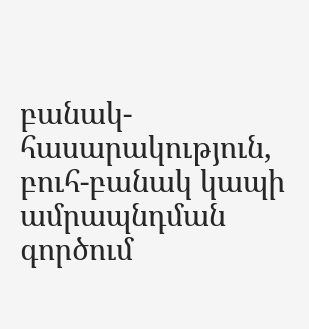բանակ-հասարակություն, բուհ-բանակ կապի ամրապնդման գործում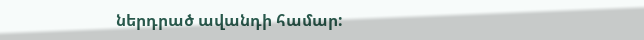ներդրած ավանդի համար: